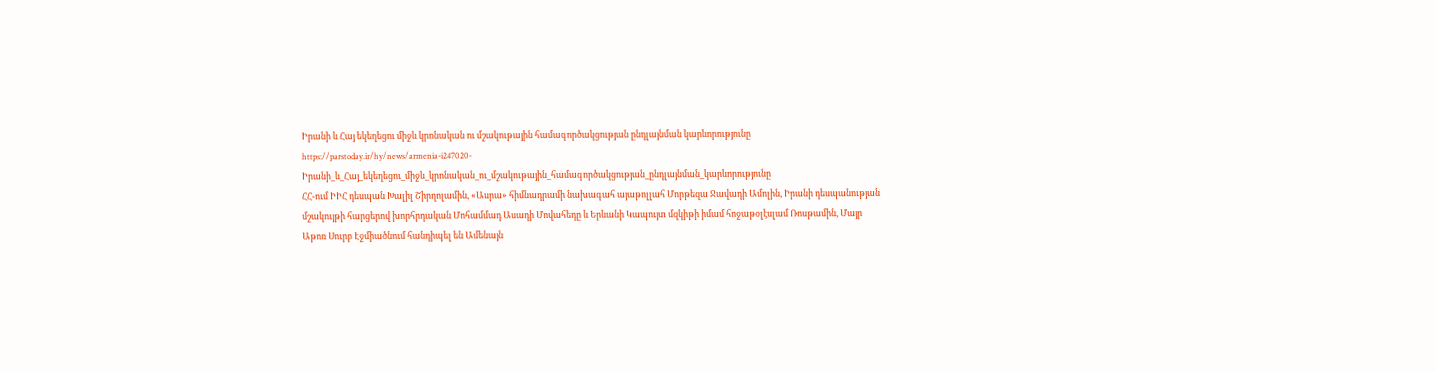Իրանի և Հայ եկեղեցու միջև կրոնական ու մշակութային համագործակցության ընդլայնման կարևորությունը
https://parstoday.ir/hy/news/armenia-i247020-Իրանի_և_Հայ_եկեղեցու_միջև_կրոնական_ու_մշակութային_համագործակցության_ընդլայնման_կարևորությունը
ՀՀ-ում ԻԻՀ դեսպան Խալիլ Շիրղոլամին, «Ասրա» հիմնադրամի նախագահ այաթոլլահ Մորթեզա Ջավադի Ամոլին, Իրանի դեսպանության մշակույթի հարցերով խորհրդական Մոհամմադ Ասադի Մովահեդը և Երևանի Կապույտ մզկիթի իմամ հոջաթօլէսլամ Ռոսթամին, Մայր Աթոռ Սուրբ Էջմիածնում հանդիպել են Ամենայն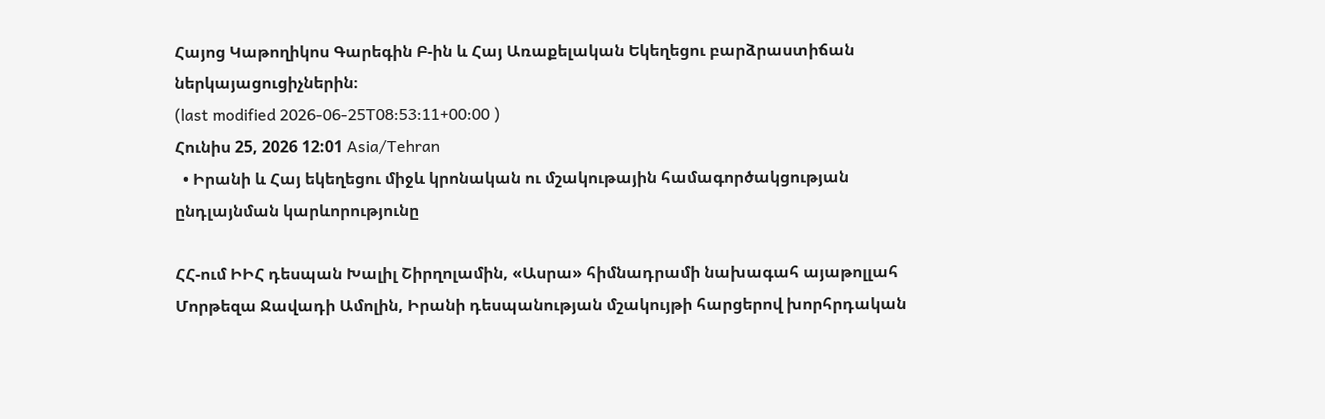Հայոց Կաթողիկոս Գարեգին Բ-ին և Հայ Առաքելական Եկեղեցու բարձրաստիճան ներկայացուցիչներին։
(last modified 2026-06-25T08:53:11+00:00 )
Հունիս 25, 2026 12:01 Asia/Tehran
  • Իրանի և Հայ եկեղեցու միջև կրոնական ու մշակութային համագործակցության ընդլայնման կարևորությունը

ՀՀ-ում ԻԻՀ դեսպան Խալիլ Շիրղոլամին, «Ասրա» հիմնադրամի նախագահ այաթոլլահ Մորթեզա Ջավադի Ամոլին, Իրանի դեսպանության մշակույթի հարցերով խորհրդական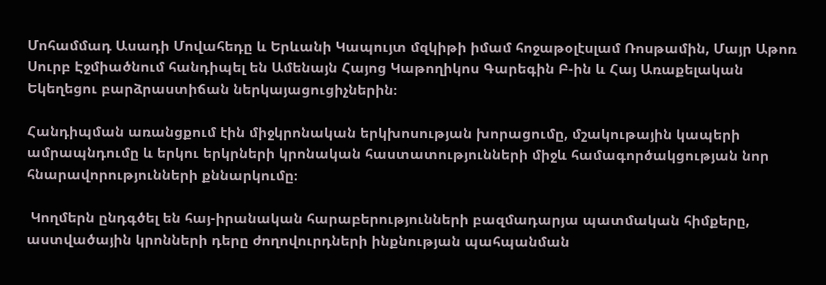Մոհամմադ Ասադի Մովահեդը և Երևանի Կապույտ մզկիթի իմամ հոջաթօլէսլամ Ռոսթամին, Մայր Աթոռ Սուրբ Էջմիածնում հանդիպել են Ամենայն Հայոց Կաթողիկոս Գարեգին Բ-ին և Հայ Առաքելական Եկեղեցու բարձրաստիճան ներկայացուցիչներին։

Հանդիպման առանցքում էին միջկրոնական երկխոսության խորացումը, մշակութային կապերի ամրապնդումը և երկու երկրների կրոնական հաստատությունների միջև համագործակցության նոր հնարավորությունների քննարկումը։

 Կողմերն ընդգծել են հայ-իրանական հարաբերությունների բազմադարյա պատմական հիմքերը, աստվածային կրոնների դերը ժողովուրդների ինքնության պահպանման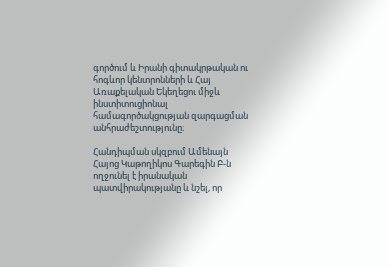գործում և Իրանի գիտակրթական ու հոգևոր կենտրոնների և Հայ Առաքելական Եկեղեցու միջև ինստիտուցիոնալ համագործակցության զարգացման անհրաժեշտությունը։

Հանդիպման սկզբում Ամենայն Հայոց Կաթողիկոս Գարեգին Բ-ն ողջունել է իրանական պատվիրակությանը և նշել, որ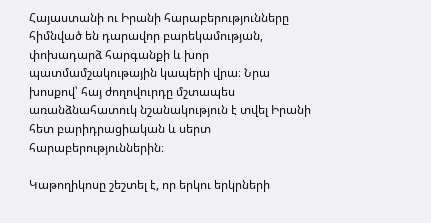Հայաստանի ու Իրանի հարաբերությունները հիմնված են դարավոր բարեկամության, փոխադարձ հարգանքի և խոր պատմամշակութային կապերի վրա։ Նրա խոսքով՝ հայ ժողովուրդը մշտապես առանձնահատուկ նշանակություն է տվել Իրանի հետ բարիդրացիական և սերտ հարաբերություններին։

Կաթողիկոսը շեշտել է, որ երկու երկրների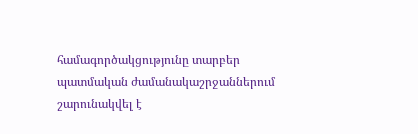համագործակցությունը տարբեր պատմական ժամանակաշրջաններում շարունակվել է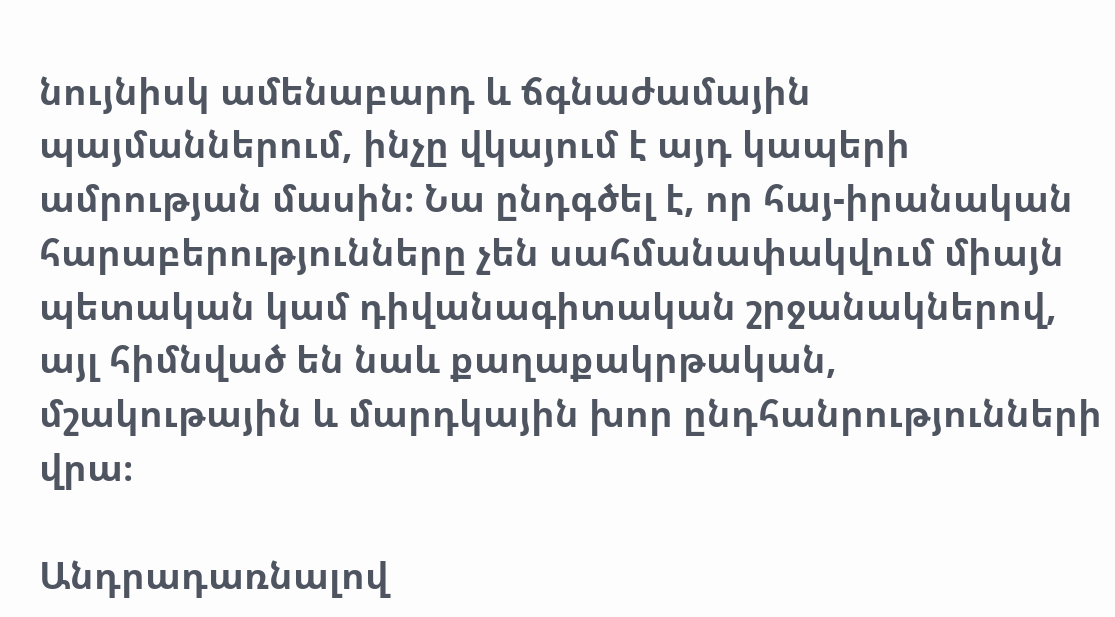նույնիսկ ամենաբարդ և ճգնաժամային պայմաններում, ինչը վկայում է այդ կապերի ամրության մասին։ Նա ընդգծել է, որ հայ-իրանական հարաբերությունները չեն սահմանափակվում միայն պետական կամ դիվանագիտական շրջանակներով, այլ հիմնված են նաև քաղաքակրթական, մշակութային և մարդկային խոր ընդհանրությունների վրա։

Անդրադառնալով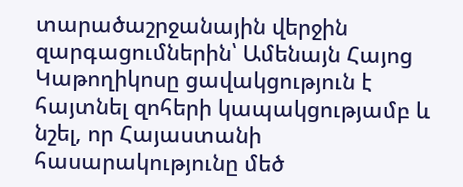տարածաշրջանային վերջին զարգացումներին՝ Ամենայն Հայոց Կաթողիկոսը ցավակցություն է հայտնել զոհերի կապակցությամբ և նշել, որ Հայաստանի հասարակությունը մեծ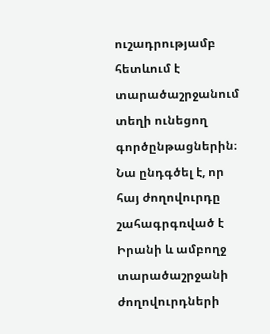ուշադրությամբ հետևում է տարածաշրջանում տեղի ունեցող գործընթացներին։ Նա ընդգծել է, որ հայ ժողովուրդը շահագրգռված է Իրանի և ամբողջ տարածաշրջանի ժողովուրդների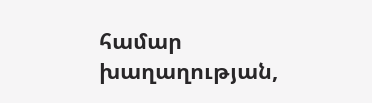համար խաղաղության,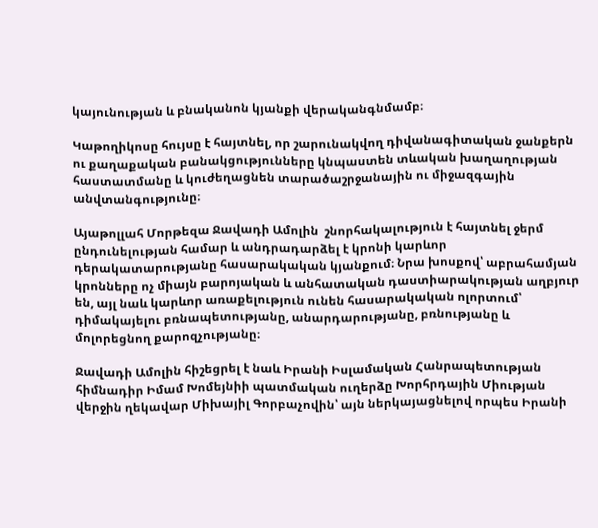կայունության և բնականոն կյանքի վերականգնմամբ։

Կաթողիկոսը հույսը է հայտնել, որ շարունակվող դիվանագիտական ջանքերն ու քաղաքական բանակցությունները կնպաստեն տևական խաղաղության հաստատմանը և կուժեղացնեն տարածաշրջանային ու միջազգային անվտանգությունը։

Այաթոլլահ Մորթեզա Ջավադի Ամոլին  շնորհակալություն է հայտնել ջերմ ընդունելության համար և անդրադարձել է կրոնի կարևոր դերակատարությանը հասարակական կյանքում։ Նրա խոսքով՝ աբրահամյան կրոնները ոչ միայն բարոյական և անհատական դաստիարակության աղբյուր են, այլ նաև կարևոր առաքելություն ունեն հասարակական ոլորտում՝ դիմակայելու բռնապետությանը, անարդարությանը, բռնությանը և մոլորեցնող քարոզչությանը։

Ջավադի Ամոլին հիշեցրել է նաև Իրանի Իսլամական Հանրապետության հիմնադիր Իմամ Խոմեյնիի պատմական ուղերձը Խորհրդային Միության վերջին ղեկավար Միխայիլ Գորբաչովին՝ այն ներկայացնելով որպես Իրանի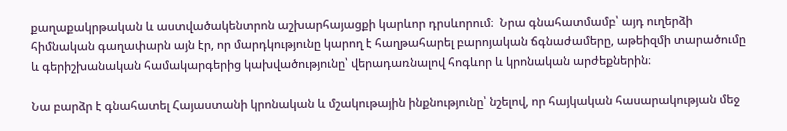քաղաքակրթական և աստվածակենտրոն աշխարհայացքի կարևոր դրսևորում։  Նրա գնահատմամբ՝ այդ ուղերձի հիմնական գաղափարն այն էր, որ մարդկությունը կարող է հաղթահարել բարոյական ճգնաժամերը, աթեիզմի տարածումը և գերիշխանական համակարգերից կախվածությունը՝ վերադառնալով հոգևոր և կրոնական արժեքներին։

Նա բարձր է գնահատել Հայաստանի կրոնական և մշակութային ինքնությունը՝ նշելով, որ հայկական հասարակության մեջ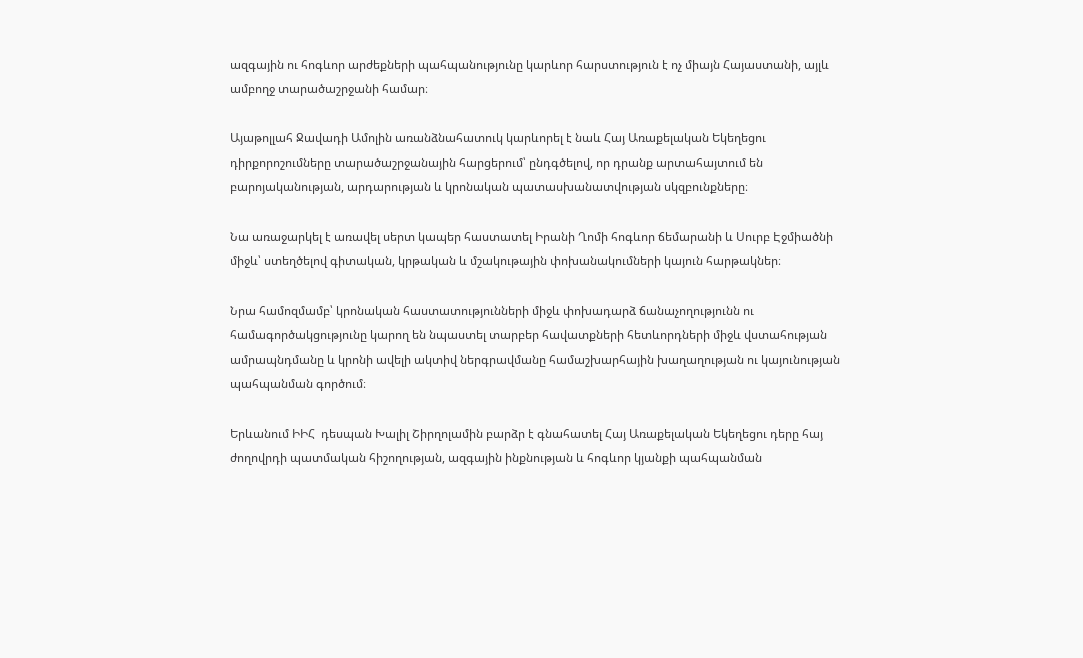ազգային ու հոգևոր արժեքների պահպանությունը կարևոր հարստություն է ոչ միայն Հայաստանի, այլև ամբողջ տարածաշրջանի համար։

Այաթոլլահ Ջավադի Ամոլին առանձնահատուկ կարևորել է նաև Հայ Առաքելական Եկեղեցու դիրքորոշումները տարածաշրջանային հարցերում՝ ընդգծելով, որ դրանք արտահայտում են բարոյականության, արդարության և կրոնական պատասխանատվության սկզբունքները։

Նա առաջարկել է առավել սերտ կապեր հաստատել Իրանի Ղոմի հոգևոր ճեմարանի և Սուրբ Էջմիածնի միջև՝ ստեղծելով գիտական, կրթական և մշակութային փոխանակումների կայուն հարթակներ։

Նրա համոզմամբ՝ կրոնական հաստատությունների միջև փոխադարձ ճանաչողությունն ու համագործակցությունը կարող են նպաստել տարբեր հավատքների հետևորդների միջև վստահության ամրապնդմանը և կրոնի ավելի ակտիվ ներգրավմանը համաշխարհային խաղաղության ու կայունության պահպանման գործում։

Երևանում ԻԻՀ  դեսպան Խալիլ Շիրղոլամին բարձր է գնահատել Հայ Առաքելական Եկեղեցու դերը հայ ժողովրդի պատմական հիշողության, ազգային ինքնության և հոգևոր կյանքի պահպանման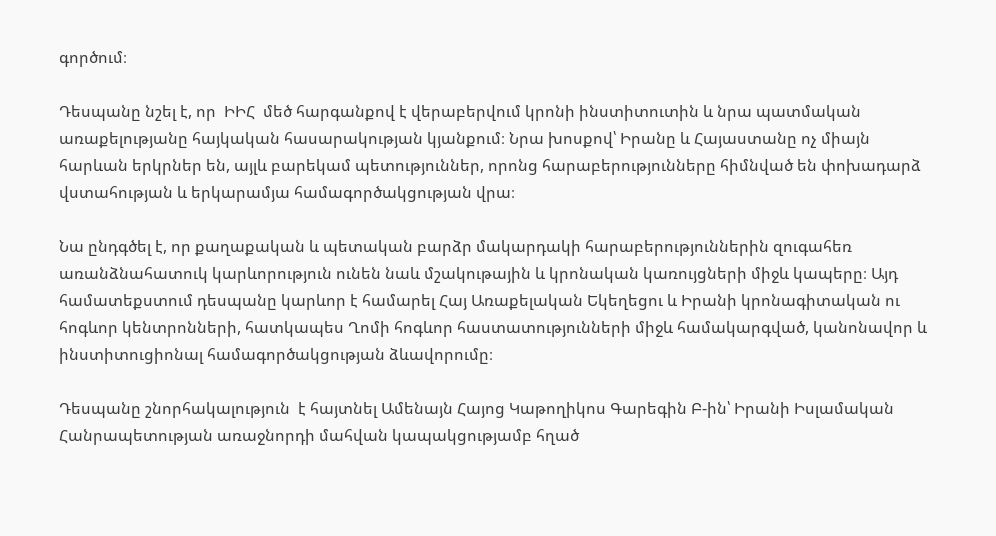գործում։

Դեսպանը նշել է, որ  ԻԻՀ  մեծ հարգանքով է վերաբերվում կրոնի ինստիտուտին և նրա պատմական առաքելությանը հայկական հասարակության կյանքում։ Նրա խոսքով՝ Իրանը և Հայաստանը ոչ միայն հարևան երկրներ են, այլև բարեկամ պետություններ, որոնց հարաբերությունները հիմնված են փոխադարձ վստահության և երկարամյա համագործակցության վրա։

Նա ընդգծել է, որ քաղաքական և պետական բարձր մակարդակի հարաբերություններին զուգահեռ առանձնահատուկ կարևորություն ունեն նաև մշակութային և կրոնական կառույցների միջև կապերը։ Այդ համատեքստում դեսպանը կարևոր է համարել Հայ Առաքելական Եկեղեցու և Իրանի կրոնագիտական ու հոգևոր կենտրոնների, հատկապես Ղոմի հոգևոր հաստատությունների միջև համակարգված, կանոնավոր և ինստիտուցիոնալ համագործակցության ձևավորումը։

Դեսպանը շնորհակալություն  է հայտնել Ամենայն Հայոց Կաթողիկոս Գարեգին Բ-ին՝ Իրանի Իսլամական Հանրապետության առաջնորդի մահվան կապակցությամբ հղած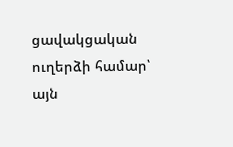ցավակցական ուղերձի համար՝ այն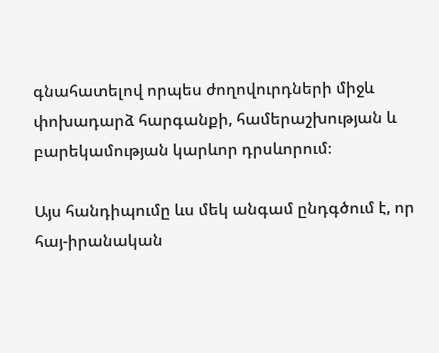գնահատելով որպես ժողովուրդների միջև փոխադարձ հարգանքի, համերաշխության և բարեկամության կարևոր դրսևորում։

Այս հանդիպումը ևս մեկ անգամ ընդգծում է, որ հայ-իրանական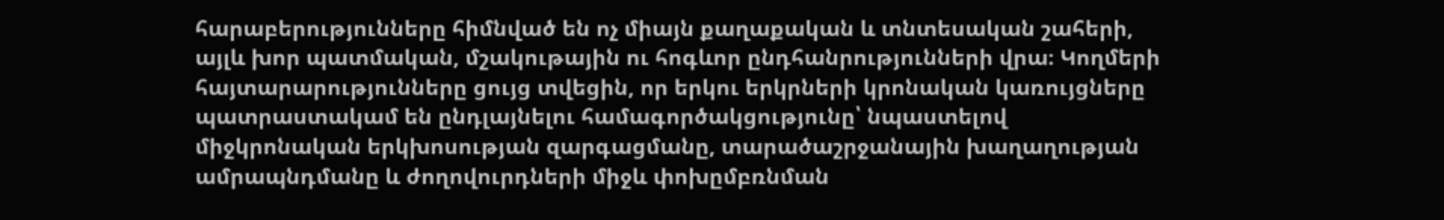հարաբերությունները հիմնված են ոչ միայն քաղաքական և տնտեսական շահերի, այլև խոր պատմական, մշակութային ու հոգևոր ընդհանրությունների վրա։ Կողմերի հայտարարությունները ցույց տվեցին, որ երկու երկրների կրոնական կառույցները պատրաստակամ են ընդլայնելու համագործակցությունը՝ նպաստելով միջկրոնական երկխոսության զարգացմանը, տարածաշրջանային խաղաղության ամրապնդմանը և ժողովուրդների միջև փոխըմբռնման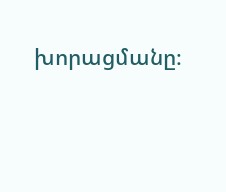խորացմանը։